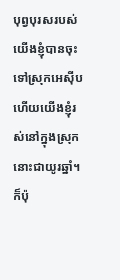បុព្វបុរសរបស់យើងខ្ញុំបានចុះទៅស្រុកអេស៊ីប ហើយយើងខ្ញុំរស់នៅក្នុងស្រុកនោះជាយូរឆ្នាំ។ ក៏ប៉ុ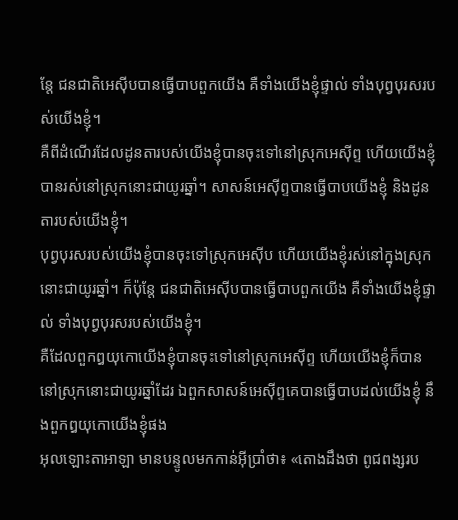ន្តែ ជនជាតិអេស៊ីបបានធ្វើបាបពួកយើង គឺទាំងយើងខ្ញុំផ្ទាល់ ទាំងបុព្វបុរសរបស់យើងខ្ញុំ។
គឺពីដំណើរដែលដូនតារបស់យើងខ្ញុំបានចុះទៅនៅស្រុកអេស៊ីព្ទ ហើយយើងខ្ញុំបានរស់នៅស្រុកនោះជាយូរឆ្នាំ។ សាសន៍អេស៊ីព្ទបានធ្វើបាបយើងខ្ញុំ និងដូនតារបស់យើងខ្ញុំ។
បុព្វបុរសរបស់យើងខ្ញុំបានចុះទៅស្រុកអេស៊ីប ហើយយើងខ្ញុំរស់នៅក្នុងស្រុកនោះជាយូរឆ្នាំ។ ក៏ប៉ុន្តែ ជនជាតិអេស៊ីបបានធ្វើបាបពួកយើង គឺទាំងយើងខ្ញុំផ្ទាល់ ទាំងបុព្វបុរសរបស់យើងខ្ញុំ។
គឺដែលពួកឰយុកោយើងខ្ញុំបានចុះទៅនៅស្រុកអេស៊ីព្ទ ហើយយើងខ្ញុំក៏បាននៅស្រុកនោះជាយូរឆ្នាំដែរ ឯពួកសាសន៍អេស៊ីព្ទគេបានធ្វើបាបដល់យើងខ្ញុំ នឹងពួកឰយុកោយើងខ្ញុំផង
អុលឡោះតាអាឡា មានបន្ទូលមកកាន់អ៊ីប្រាំថា៖ «តោងដឹងថា ពូជពង្សរប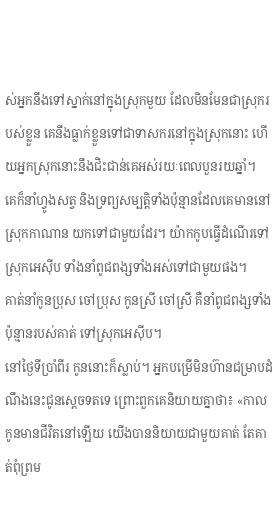ស់អ្នកនឹងទៅស្នាក់នៅក្នុងស្រុកមួយ ដែលមិនមែនជាស្រុករបស់ខ្លួន គេនឹងធ្លាក់ខ្លួនទៅជាទាសករនៅក្នុងស្រុកនោះ ហើយអ្នកស្រុកនោះនឹងជិះជាន់គេអស់រយៈពេលបួនរយឆ្នាំ។
គេក៏នាំហ្វូងសត្វ និងទ្រព្យសម្បត្តិទាំងប៉ុន្មានដែលគេមាននៅស្រុកកាណាន យកទៅជាមួយដែរ។ យ៉ាកកូបធ្វើដំណើរទៅស្រុកអេស៊ីប ទាំងនាំពូជពង្សទាំងអស់ទៅជាមួយផង។
គាត់នាំកូនប្រុស ចៅប្រុស កូនស្រី ចៅស្រី គឺនាំពូជពង្សទាំងប៉ុន្មានរបស់គាត់ ទៅស្រុកអេស៊ីប។
នៅថ្ងៃទីប្រាំពីរ កូននោះក៏ស្លាប់។ អ្នកបម្រើមិនហ៊ានជម្រាបដំណឹងនេះជូនស្តេចទតទេ ព្រោះពួកគេនិយាយគ្នាថា៖ «កាលកូនមានជីវិតនៅឡើយ យើងបាននិយាយជាមួយគាត់ តែគាត់ពុំព្រម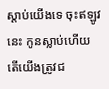ស្តាប់យើងទេ ចុះឥឡូវនេះ កូនស្លាប់ហើយ តើយើងត្រូវជ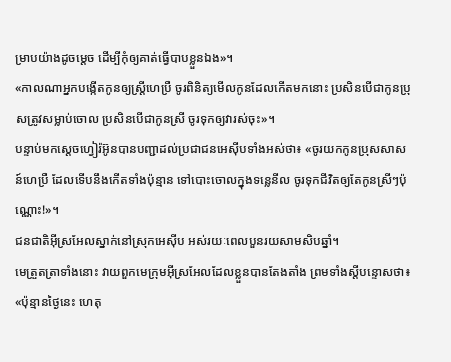ម្រាបយ៉ាងដូចម្តេច ដើម្បីកុំឲ្យគាត់ធ្វើបាបខ្លួនឯង»។
«កាលណាអ្នកបង្កើតកូនឲ្យស្ដ្រីហេប្រឺ ចូរពិនិត្យមើលកូនដែលកើតមកនោះ ប្រសិនបើជាកូនប្រុសត្រូវសម្លាប់ចោល ប្រសិនបើជាកូនស្រី ចូរទុកឲ្យវារស់ចុះ»។
បន្ទាប់មកស្តេចហ្វៀរ៉អ៊ូនបានបញ្ជាដល់ប្រជាជនអេស៊ីបទាំងអស់ថា៖ «ចូរយកកូនប្រុសសាសន៍ហេប្រឺ ដែលទើបនឹងកើតទាំងប៉ុន្មាន ទៅបោះចោលក្នុងទន្លេនីល ចូរទុកជីវិតឲ្យតែកូនស្រីៗប៉ុណ្ណោះ!»។
ជនជាតិអ៊ីស្រអែលស្នាក់នៅស្រុកអេស៊ីប អស់រយៈពេលបួនរយសាមសិបឆ្នាំ។
មេត្រួតត្រាទាំងនោះ វាយពួកមេក្រុមអ៊ីស្រអែលដែលខ្លួនបានតែងតាំង ព្រមទាំងស្តីបន្ទោសថា៖ «ប៉ុន្មានថ្ងៃនេះ ហេតុ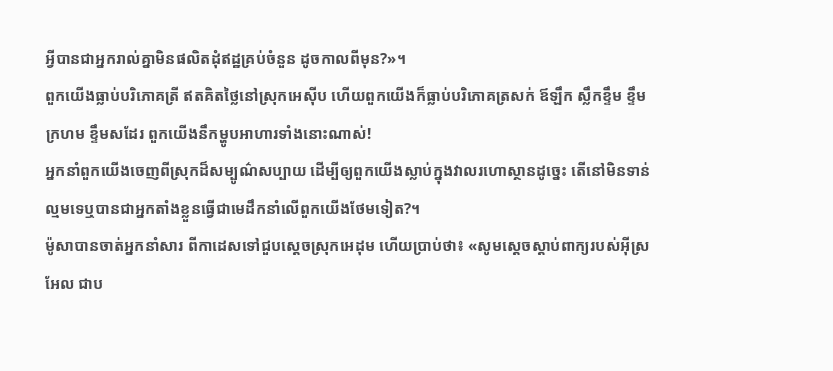អ្វីបានជាអ្នករាល់គ្នាមិនផលិតដុំឥដ្ឋគ្រប់ចំនួន ដូចកាលពីមុន?»។
ពួកយើងធ្លាប់បរិភោគត្រី ឥតគិតថ្លៃនៅស្រុកអេស៊ីប ហើយពួកយើងក៏ធ្លាប់បរិភោគត្រសក់ ឪឡឹក ស្លឹកខ្ទឹម ខ្ទឹមក្រហម ខ្ទឹមសដែរ ពួកយើងនឹកម្ហូបអាហារទាំងនោះណាស់!
អ្នកនាំពួកយើងចេញពីស្រុកដ៏សម្បូណ៌សប្បាយ ដើម្បីឲ្យពួកយើងស្លាប់ក្នុងវាលរហោស្ថានដូច្នេះ តើនៅមិនទាន់ល្មមទេឬបានជាអ្នកតាំងខ្លួនធ្វើជាមេដឹកនាំលើពួកយើងថែមទៀត?។
ម៉ូសាបានចាត់អ្នកនាំសារ ពីកាដេសទៅជួបស្តេចស្រុកអេដុម ហើយប្រាប់ថា៖ «សូមស្តេចស្តាប់ពាក្យរបស់អ៊ីស្រអែល ជាប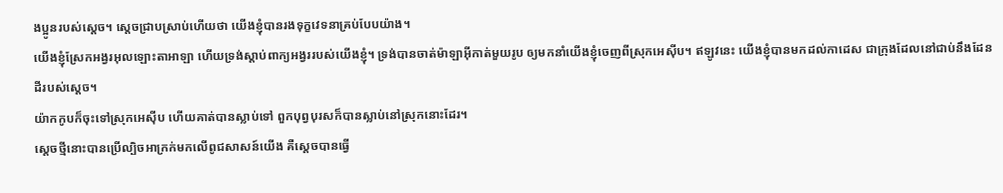ងប្អូនរបស់ស្តេច។ ស្តេចជ្រាបស្រាប់ហើយថា យើងខ្ញុំបានរងទុក្ខវេទនាគ្រប់បែបយ៉ាង។
យើងខ្ញុំស្រែកអង្វរអុលឡោះតាអាឡា ហើយទ្រង់ស្តាប់ពាក្យអង្វររបស់យើងខ្ញុំ។ ទ្រង់បានចាត់ម៉ាឡាអ៊ីកាត់មួយរូប ឲ្យមកនាំយើងខ្ញុំចេញពីស្រុកអេស៊ីប។ ឥឡូវនេះ យើងខ្ញុំបានមកដល់កាដេស ជាក្រុងដែលនៅជាប់នឹងដែនដីរបស់ស្តេច។
យ៉ាកកូបក៏ចុះទៅស្រុកអេស៊ីប ហើយគាត់បានស្លាប់ទៅ ពួកបុព្វបុរសក៏បានស្លាប់នៅស្រុកនោះដែរ។
ស្ដេចថ្មីនោះបានប្រើល្បិចអាក្រក់មកលើពូជសាសន៍យើង គឺស្តេចបានធ្វើ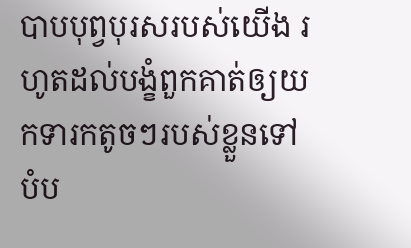បាបបុព្វបុរសរបស់យើង រហូតដល់បង្ខំពួកគាត់ឲ្យយកទារកតូចៗរបស់ខ្លួនទៅបំប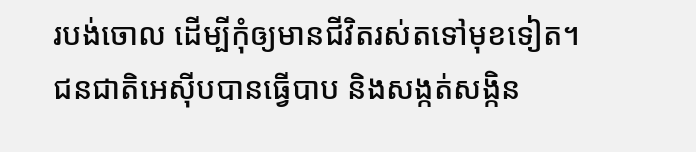របង់ចោល ដើម្បីកុំឲ្យមានជីវិតរស់តទៅមុខទៀត។
ជនជាតិអេស៊ីបបានធ្វើបាប និងសង្កត់សង្កិន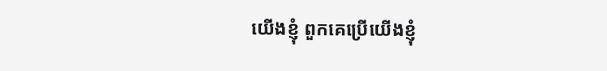យើងខ្ញុំ ពួកគេប្រើយើងខ្ញុំ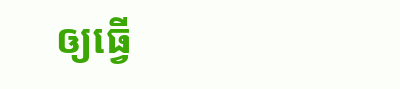ឲ្យធ្វើ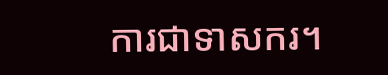ការជាទាសករ។